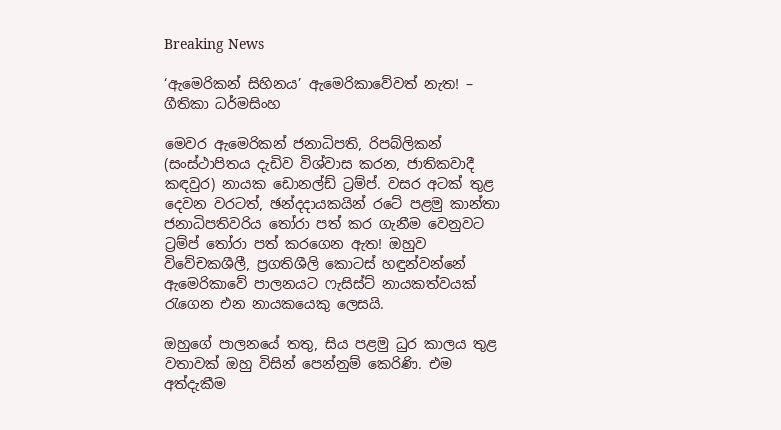Breaking News

‘ඇමෙරිකන් සිහිනය’ ඇමෙරිකාවේවත් නැත! – ගීතිකා ධර්මසිංහ

මෙවර ඇමෙරිකන් ජනාධිපති, රිපබ්ලිකන් (සංස්ථාපිතය දැඩිව විශ්වාස කරන, ජාතිකවාදී කඳවුර) නායක ඩොනල්ඩ් ට්‍රම්ප්. වසර අටක් තුළ දෙවන වරටත්, ඡන්දදායකයින් රටේ පළමු කාන්තා ජනාධිපතිවරිය තෝරා පත් කර ගැනීම වෙනුවට ට්‍රම්ප් තෝරා පත් කරගෙන ඇත! ඔහුව විවේචකශීලී, ප්‍රගතිශීලි කොටස් හඳුන්වන්නේ ඇමෙරිකාවේ පාලනයට ෆැසිස්ට් නායකත්වයක් රැගෙන එන නායකයෙකු ලෙසයි.

ඔහුගේ පාලනයේ තතු, සිය පළමු ධුර කාලය තුළ වතාවක් ඔහු විසින් පෙන්නුම් කෙරිණි. එම අත්දැකීම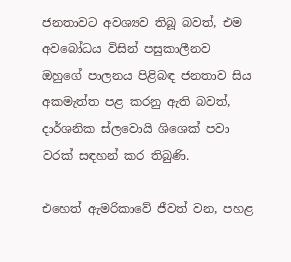ජනතාවට අවශ්‍යව තිබූ බවත්, එම අවබෝධය විසින් පසුකාලීනව ඔහුගේ පාලනය පිළිබඳ ජනතාව සිය අකමැත්ත පළ කරනු ඇති බවත්, දාර්ශනික ස්ලවොයි ශිශෙක් පවා වරක් සඳහන් කර තිබුණි.

එහෙත් ඇමරිකාවේ ජීවත් වන, පහළ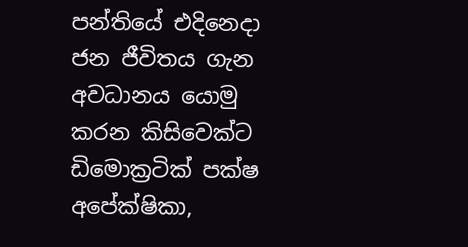පන්තියේ එදිනෙදා ජන ජීවිතය ගැන අවධානය යොමු කරන කිසිවෙක්ට
ඩිමොක්‍රටික් පක්ෂ අපේක්ෂිකා,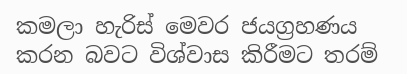කමලා හැරිස් මෙවර ජයග්‍රහණය කරන බවට විශ්වාස කිරීමට තරම්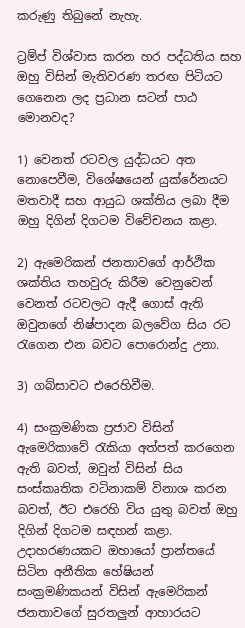කරුණු තිබුනේ නැහැ.

ට්‍රම්ප් විශ්වාස කරන හර පද්ධතිය සහ ඔහු විසින් මැතිවරණ තරඟ පිටියට ගෙනෙන ලද ප්‍රධාන සටන් පාඨ මොනවද?

1) වෙනත් රටවල යුද්ධයට අත නොපෙවීම, විශේෂයෙන් යුක්රේනයට මතවාදී සහ ආයුධ ශක්තිය ලබා දීම ඔහු දිගින් දිගටම විවේචනය කළා.

2) ඇමෙරිකන් ජනතාවගේ ආර්ථික ශක්තිය තහවුරු කිරීම වෙනුවෙන් වෙනත් රටවලට ඇදී ගොස් ඇති ඔවුනගේ නිෂ්පාදන බලවේග සිය රට රැගෙන එන බවට පොරොන්දු උනා.

3) ගබ්සාවට එරෙහිවීම.

4) සංක්‍රමණික ප්‍රජාව විසින් ඇමෙරිකාවේ රැකියා අත්පත් කරගෙන ඇති බවත්, ඔවුන් විසින් සිය සංස්කෘතික වටිනාකම් විනාශ කරන බවත්, ඊට එරෙහි විය යුතු බවත් ඔහු දිගින් දිගටම සඳහන් කළා. උදාහරණයකට ඔහායෝ ප්‍රාන්තයේ සිටින අනීතික හේෂියන් සංක්‍රමණිකයන් විසින් ඇමෙරිකන් ජනතාවගේ සුරතලුන් ආහාරයට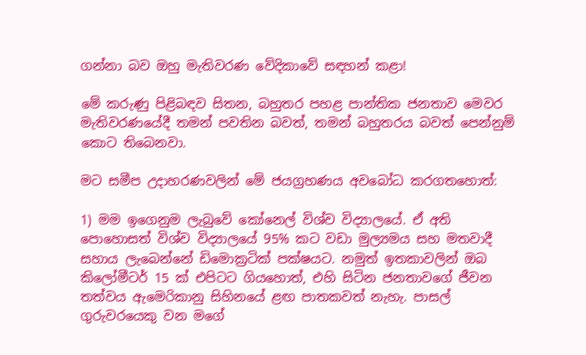ගන්නා බව ඔහු මැතිවරණ වේදිකාවේ සඳහන් කළා!

මේ කරුණු පිළිබඳව සිතන, බහුතර පහළ පාන්තික ජනතාව මෙවර මැතිවරණයේදී තමන් පවතින බවත්, තමන් බහුතරය බවත් පෙන්නුම් කොට තිබෙනවා.

මට සමීප උදාහරණවලින් මේ ජයග්‍රහණය අවබෝධ කරගතහොත්:

1) මම ඉගෙනුම ලැබුවේ කෝනෙල් විශ්ව විද්‍යාලයේ. ඒ අති පොහොසත් විශ්ව විද්‍යාලයේ 95% කට වඩා මුල්‍යමය සහ මතවාදී සහාය ලැබෙන්නේ ඩිමොක්‍රටික් පක්ෂයට. නමුත් ඉතකාවලින් ඔබ කිලෝමීටර් 15 ක් එපිටට ගියහොත්, එහි සිටින ජනතාවගේ ජීවන තත්වය ඇමෙරිකානු සිහිනයේ ළඟ පාතකවත් නැහැ. පාසල් ගුරුවරයෙකු වන මගේ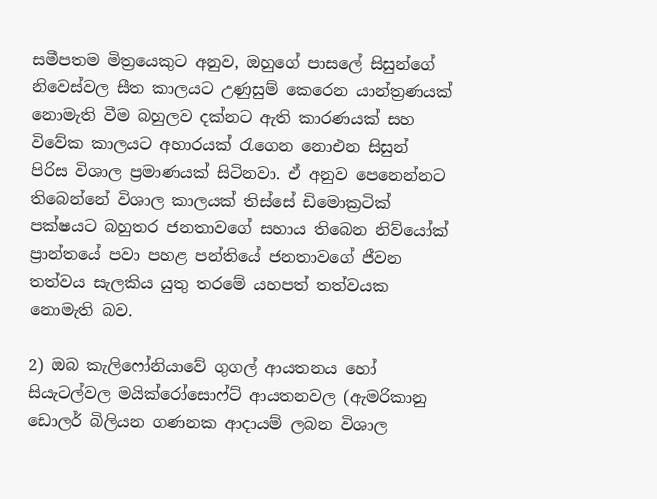සමීපතම මිත්‍රයෙකුට අනුව, ඔහුගේ පාසලේ සිසුන්ගේ නිවෙස්වල සීත කාලයට උණුසුම් කෙරෙන යාන්ත්‍රණයක් නොමැති වීම බහුලව දක්නට ඇති කාරණයක් සහ විවේක කාලයට අහාරයක් රැගෙන නොඑන සිසුන් පිරිස විශාල ප්‍රමාණයක් සිටිනවා. ඒ අනුව පෙනෙන්නට තිබෙන්නේ විශාල කාලයක් තිස්සේ ඩිමොක්‍රටික් පක්ෂයට බහුතර ජනතාවගේ සහාය තිබෙන නිව්යෝක් ප්‍රාන්තයේ පවා පහළ පන්තියේ ජනතාවගේ ජීවන තත්වය සැලකිය යුතු තරමේ යහපත් තත්වයක නොමැති බව.

2) ඔබ කැලිෆෝනියාවේ ගුගල් ආයතනය හෝ සියැටල්වල මයික්රෝසොෆ්ට් ආයතනවල (ඇමරිකානු ඩොලර් බිලියන ගණනක ආදායම් ලබන විශාල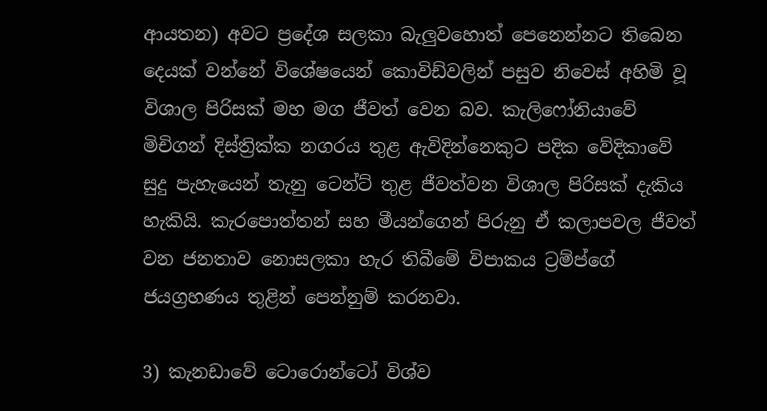ආයතන) අවට ප්‍රදේශ සලකා බැලුවහොත් පෙනෙන්නට තිබෙන දෙයක් වන්නේ විශේෂයෙන් කොවිඩ්වලින් පසුව නිවෙස් අහිමි වූ විශාල පිරිසක් මහ මග ජීවත් වෙන බව. කැලිෆෝනියාවේ මිචිගන් දිස්ත්‍රික්ක නගරය තුළ ඇවිදින්නෙකුට පදික වේදිකාවේ සුදු පැහැයෙන් තැනු ටෙන්ට් තුළ ජීවත්වන විශාල පිරිසක් දැකිය හැකියි. කැරපොත්තන් සහ මීයන්ගෙන් පිරුනු ඒ කලාපවල ජීවත් වන ජනතාව නොසලකා හැර තිබීමේ විපාකය ට්‍රම්ප්ගේ ජයග්‍රහණය තුළින් පෙන්නුම් කරනවා.

3) කැනඩාවේ ටොරොන්ටෝ විශ්ව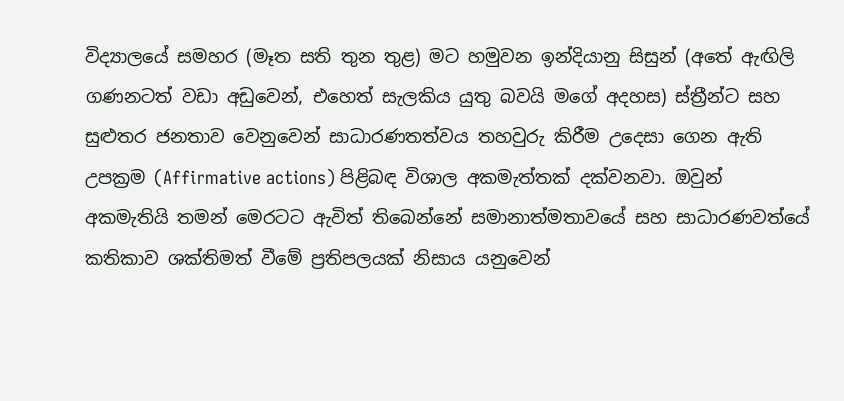විද්‍යාලයේ සමහර (මෑත සති තුන තුළ) මට හමුවන ඉන්දියානු සිසුන් (අතේ ඇඟිලි ගණනටත් වඩා අඩුවෙන්, එහෙත් සැලකිය යුතු බවයි මගේ අදහස) ස්ත්‍රීන්ට සහ සුළුතර ජනතාව වෙනුවෙන් සාධාරණතත්වය තහවුරු කිරීම උදෙසා ගෙන ඇති උපක්‍රම (Affirmative actions) පිළිබඳ විශාල අකමැත්තක් දක්වනවා. ඔවුන් අකමැතියි තමන් මෙරටට ඇවිත් තිබෙන්නේ සමානාත්මතාවයේ සහ සාධාරණවත්යේ කතිකාව ශක්තිමත් වීමේ ප්‍රතිපලයක් නිසාය යනුවෙන්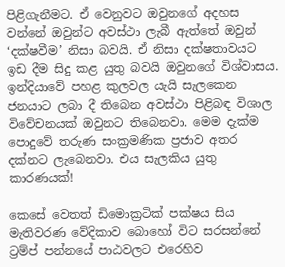පිළිගැනීමට. ඒ වෙනුවට ඔවුනගේ අදහස වන්නේ ඔවුන්ට අවස්ථා ලැබී ඇත්තේ ඔවුන් ‘දක්ෂවීම’ නිසා බවයි. ඒ නිසා දක්ෂතාවයට ඉඩ දීම සිදු කළ යුතු බවයි ඔවුනගේ විශ්වාසය. ඉන්දියාවේ පහළ කුලවල යැයි සැලකෙන ජනයාට ලබා දී තිබෙන අවස්ථා පිළිබඳ විශාල විවේචනයක් ඔවුනට තිබෙනවා. මෙම දැක්ම පොදුවේ තරුණ සංක්‍රමණික ප්‍රජාව අතර දක්නට ලැබෙනවා. එය සැලකිය යුතු කාරණයක්!

කෙසේ වෙතත් ඩිමොක්‍රටික් පක්ෂය සිය මැතිවරණ වේදිකාව බොහෝ විට සරසන්නේ ට්‍රම්ප් පන්නයේ පාඨවලට එරෙහිව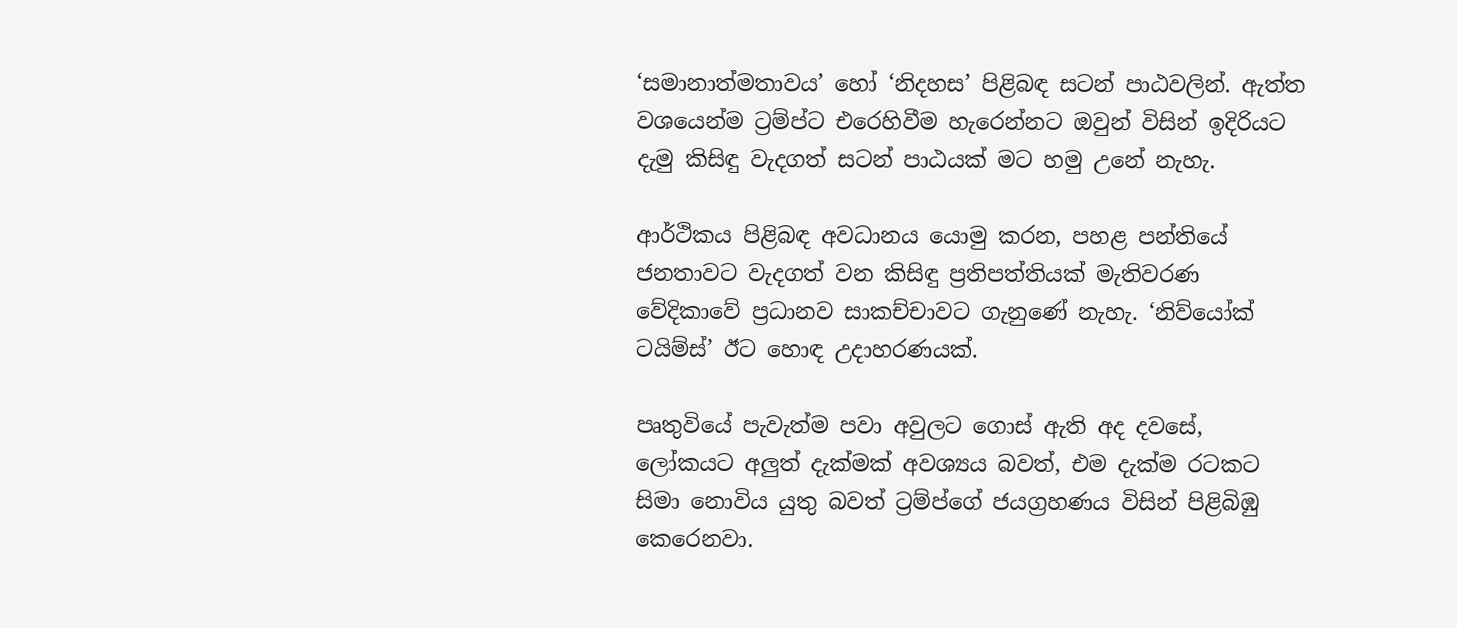‘සමානාත්මතාවය’ හෝ ‘නිදහස’ පිළිබඳ සටන් පාඨවලින්. ඇත්ත වශයෙන්ම ට්‍රම්ප්ට එරෙහිවීම හැරෙන්නට ඔවුන් විසින් ඉදිරියට දැමු කිසිඳු වැදගත් සටන් පාඨයක් මට හමු උනේ නැහැ.

ආර්ථිකය පිළිබඳ අවධානය යොමු කරන, පහළ පන්තියේ ජනතාවට වැදගත් වන කිසිඳු ප්‍රතිපත්තියක් මැතිවරණ වේදිකාවේ ප්‍රධානව සාකච්චාවට ගැනුණේ නැහැ. ‘නිව්යෝක් ටයිම්ස්’ ඊට හොඳ උදාහරණයක්.

පෘතුවියේ පැවැත්ම පවා අවුලට ගොස් ඇති අද දවසේ, ලෝකයට අලුත් දැක්මක් අවශ්‍යය බවත්, එම දැක්ම රටකට සිමා නොවිය යුතු බවත් ට්‍රම්ප්ගේ ජයග්‍රහණය විසින් පිළිබිඹු කෙරෙනවා.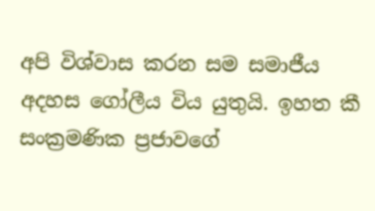අපි විශ්වාස කරන සම සමාජීය අදහස ගෝලීය විය යුතුයි. ඉහත කී සංක්‍රමණික ප්‍රජාවගේ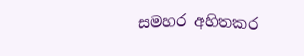සමහර අහිතකර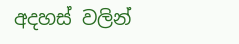අදහස් වලින්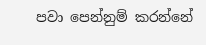පවා පෙන්නුම් කරන්නේ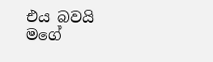එය බවයි මගේ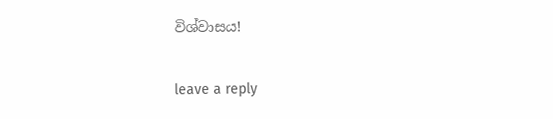විශ්වාසය!

leave a reply